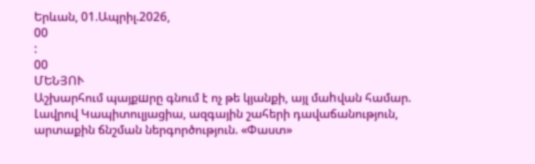Երևան, 01.Ապրիլ.2026,
00
:
00
ՄԵՆՅՈՒ
Աշխարհում պայքшրը գնում է ոչ թե կյանքի, այլ մաhվան համար. Լավրով Կապիտուլյացիա, ազգային շահերի դավաճանություն, արտաքին ճնշման ներգործություն. «Փաստ»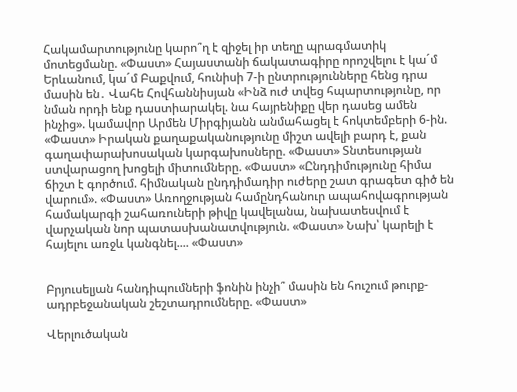Հակամարտությունը կարո՞ղ է զիջել իր տեղը պրագմատիկ մոտեցմանը. «Փաստ» Հայաստանի ճակատագիրը որոշվելու է կա´մ Երևանում, կա´մ Բաքվում, հունիսի 7-ի ընտրությունները հենց դրա մասին են․ Վահե Հովհաննիսյան «Ինձ ուժ տվեց հպարտությունը, որ նման որդի ենք դաստիարակել. նա հայրենիքը վեր դասեց ամեն ինչից». կամավոր Արմեն Միրգիյանն անմահացել է հոկտեմբերի 6-ին. «Փաստ» Իրական քաղաքականությունը միշտ ավելի բարդ է, քան գաղափարախոսական կարգախոսները. «Փաստ» Տնտեսության ստվարացող խոցելի միտումները. «Փաստ» «Ընդդիմությունը հիմա ճիշտ է գործում. հիմնական ընդդիմադիր ուժերը շատ գրագետ գիծ են վարում». «Փաստ» Առողջության համընդհանուր ապահովագրության համակարգի շահառուների թիվը կավելանա, նախատեսվում է վարչական նոր պատասխանատվություն. «Փաստ» Նախ՝ կարելի է հայելու առջև կանգնել.... «Փաստ»


Բրյուսելյան հանդիպումների ֆոնին ինչի՞ մասին են հուշում թուրք-ադրբեջանական շեշտադրումները. «Փաստ»

Վերլուծական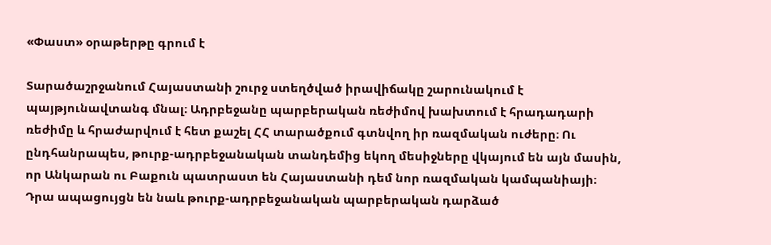«Փաստ» օրաթերթը գրում է

Տարածաշրջանում Հայաստանի շուրջ ստեղծված իրավիճակը շարունակում է պայթյունավտանգ մնալ։ Ադրբեջանը պարբերական ռեժիմով խախտում է հրադադարի ռեժիմը և հրաժարվում է հետ քաշել ՀՀ տարածքում գտնվող իր ռազմական ուժերը։ Ու ընդհանրապես, թուրք-ադրբեջանական տանդեմից եկող մեսիջները վկայում են այն մասին, որ Անկարան ու Բաքուն պատրաստ են Հայաստանի դեմ նոր ռազմական կամպանիայի։ Դրա ապացույցն են նաև թուրք-ադրբեջանական պարբերական դարձած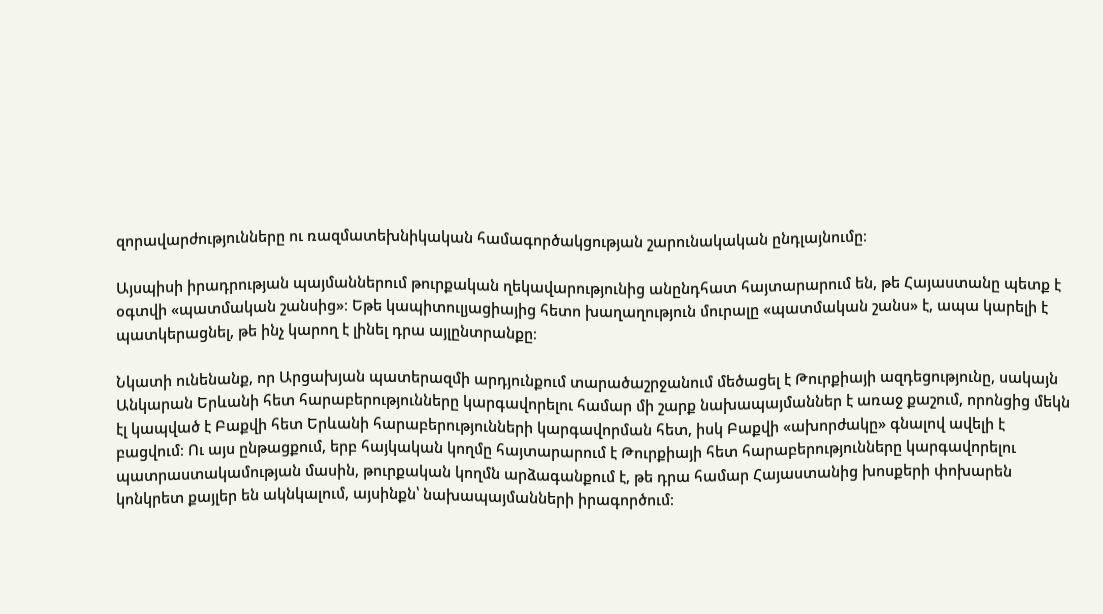զորավարժությունները ու ռազմատեխնիկական համագործակցության շարունակական ընդլայնումը։

Այսպիսի իրադրության պայմաններում թուրքական ղեկավարությունից անընդհատ հայտարարում են, թե Հայաստանը պետք է օգտվի «պատմական շանսից»։ Եթե կապիտուլյացիայից հետո խաղաղություն մուրալը «պատմական շանս» է, ապա կարելի է պատկերացնել, թե ինչ կարող է լինել դրա այլընտրանքը։

Նկատի ունենանք, որ Արցախյան պատերազմի արդյունքում տարածաշրջանում մեծացել է Թուրքիայի ազդեցությունը, սակայն Անկարան Երևանի հետ հարաբերությունները կարգավորելու համար մի շարք նախապայմաններ է առաջ քաշում, որոնցից մեկն էլ կապված է Բաքվի հետ Երևանի հարաբերությունների կարգավորման հետ, իսկ Բաքվի «ախորժակը» գնալով ավելի է բացվում։ Ու այս ընթացքում, երբ հայկական կողմը հայտարարում է Թուրքիայի հետ հարաբերությունները կարգավորելու պատրաստակամության մասին, թուրքական կողմն արձագանքում է, թե դրա համար Հայաստանից խոսքերի փոխարեն կոնկրետ քայլեր են ակնկալում, այսինքն՝ նախապայմանների իրագործում։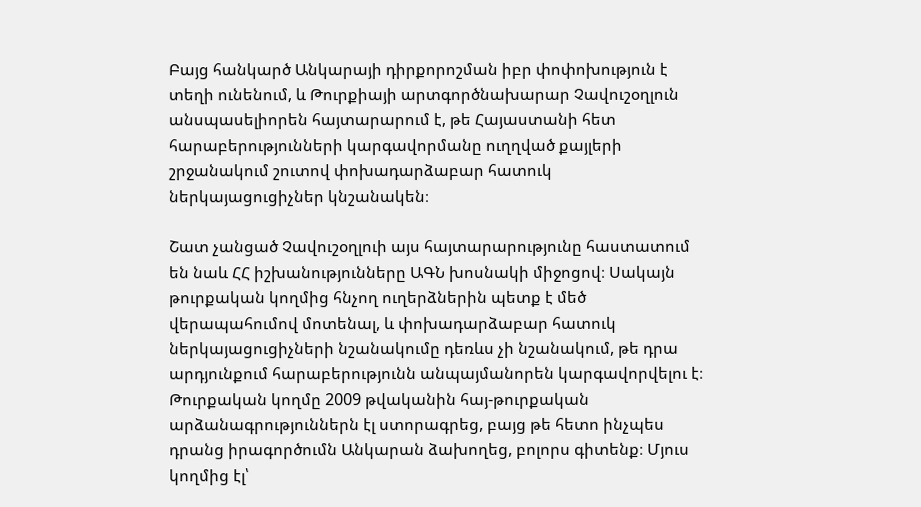Բայց հանկարծ Անկարայի դիրքորոշման իբր փոփոխություն է տեղի ունենում, և Թուրքիայի արտգործնախարար Չավուշօղլուն անսպասելիորեն հայտարարում է, թե Հայաստանի հետ հարաբերությունների կարգավորմանը ուղղված քայլերի շրջանակում շուտով փոխադարձաբար հատուկ ներկայացուցիչներ կնշանակեն։

Շատ չանցած Չավուշօղլուի այս հայտարարությունը հաստատում են նաև ՀՀ իշխանությունները ԱԳՆ խոսնակի միջոցով։ Սակայն թուրքական կողմից հնչող ուղերձներին պետք է մեծ վերապահումով մոտենալ, և փոխադարձաբար հատուկ ներկայացուցիչների նշանակումը դեռևս չի նշանակում, թե դրա արդյունքում հարաբերությունն անպայմանորեն կարգավորվելու է։ Թուրքական կողմը 2009 թվականին հայ-թուրքական արձանագրություններն էլ ստորագրեց, բայց թե հետո ինչպես դրանց իրագործումն Անկարան ձախողեց, բոլորս գիտենք։ Մյուս կողմից էլ՝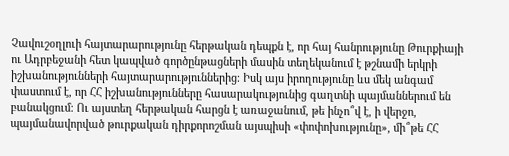Չավուշօղլուի հայտարարությունը հերթական դեպքն է, որ հայ հանրությունը Թուրքիայի ու Ադրբեջանի հետ կապված գործընթացների մասին տեղեկանում է թշնամի երկրի իշխանությունների հայտարարություններից։ Իսկ այս իրողությունը ևս մեկ անգամ փաստում է, որ ՀՀ իշխանությունները հասարակությունից գաղտնի պայմաններում են բանակցում։ Ու այստեղ հերթական հարցն է առաջանում, թե ինչո՞վ է, ի վերջո, պայմանավորված թուրքական դիրքորոշման այսպիսի «փոփոխությունը», մի՞թե ՀՀ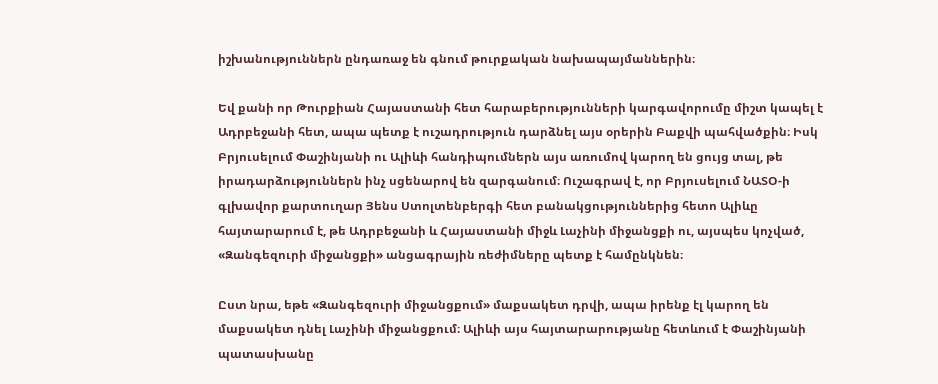իշխանություններն ընդառաջ են գնում թուրքական նախապայմաններին։

Եվ քանի որ Թուրքիան Հայաստանի հետ հարաբերությունների կարգավորումը միշտ կապել է Ադրբեջանի հետ, ապա պետք է ուշադրություն դարձնել այս օրերին Բաքվի պահվածքին։ Իսկ Բրյուսելում Փաշինյանի ու Ալիևի հանդիպումներն այս առումով կարող են ցույց տալ, թե իրադարձություններն ինչ սցենարով են զարգանում։ Ուշագրավ է, որ Բրյուսելում ՆԱՏՕ-ի գլխավոր քարտուղար Յենս Ստոլտենբերգի հետ բանակցություններից հետո Ալիևը հայտարարում է, թե Ադրբեջանի և Հայաստանի միջև Լաչինի միջանցքի ու, այսպես կոչված, «Զանգեզուրի միջանցքի» անցագրային ռեժիմները պետք է համընկնեն։

Ըստ նրա, եթե «Զանգեզուրի միջանցքում» մաքսակետ դրվի, ապա իրենք էլ կարող են մաքսակետ դնել Լաչինի միջանցքում։ Ալիևի այս հայտարարությանը հետևում է Փաշինյանի պատասխանը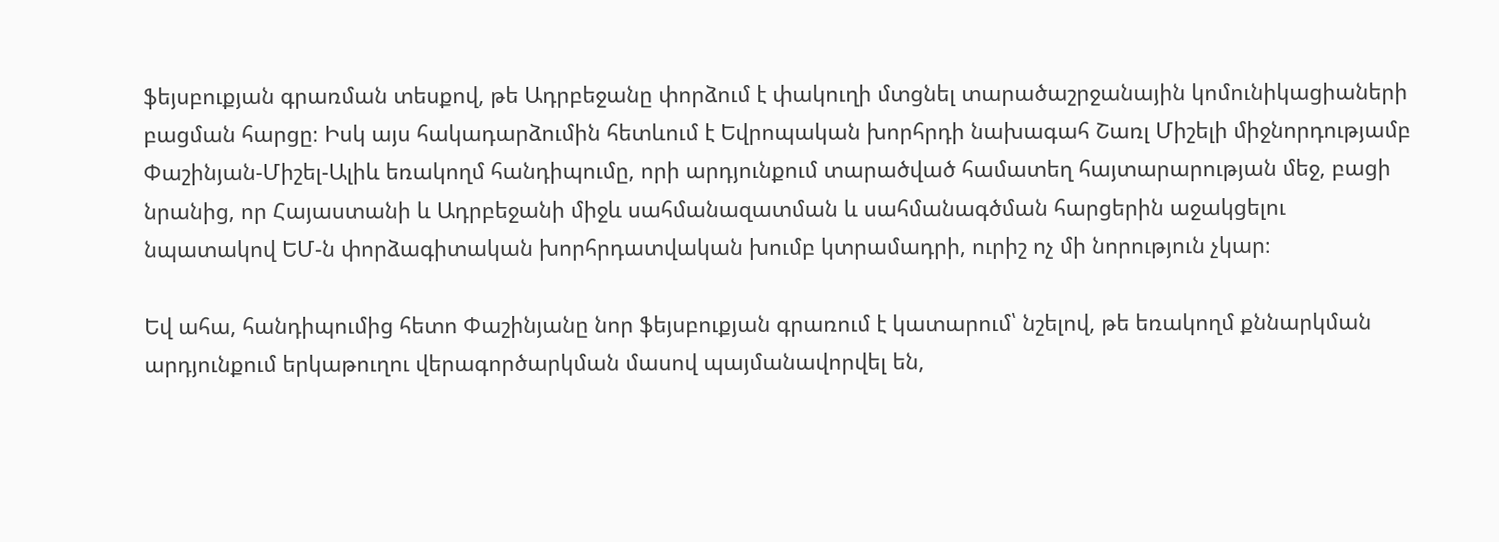ֆեյսբուքյան գրառման տեսքով, թե Ադրբեջանը փորձում է փակուղի մտցնել տարածաշրջանային կոմունիկացիաների բացման հարցը։ Իսկ այս հակադարձումին հետևում է Եվրոպական խորհրդի նախագահ Շառլ Միշելի միջնորդությամբ Փաշինյան-Միշել-Ալիև եռակողմ հանդիպումը, որի արդյունքում տարածված համատեղ հայտարարության մեջ, բացի նրանից, որ Հայաստանի և Ադրբեջանի միջև սահմանազատման և սահմանագծման հարցերին աջակցելու նպատակով ԵՄ-ն փորձագիտական խորհրդատվական խումբ կտրամադրի, ուրիշ ոչ մի նորություն չկար։

Եվ ահա, հանդիպումից հետո Փաշինյանը նոր ֆեյսբուքյան գրառում է կատարում՝ նշելով, թե եռակողմ քննարկման արդյունքում երկաթուղու վերագործարկման մասով պայմանավորվել են,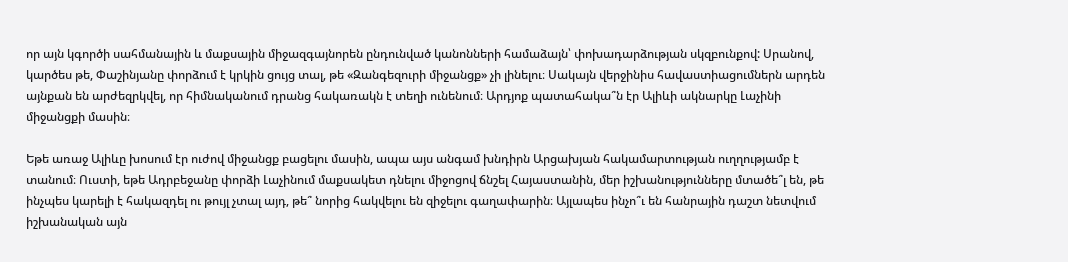որ այն կգործի սահմանային և մաքսային միջազգայնորեն ընդունված կանոնների համաձայն՝ փոխադարձության սկզբունքով: Սրանով, կարծես թե, Փաշինյանը փորձում է կրկին ցույց տալ, թե «Զանգեզուրի միջանցք» չի լինելու։ Սակայն վերջինիս հավաստիացումներն արդեն այնքան են արժեզրկվել, որ հիմնականում դրանց հակառակն է տեղի ունենում։ Արդյոք պատահակա՞ն էր Ալիևի ակնարկը Լաչինի միջանցքի մասին։

Եթե առաջ Ալիևը խոսում էր ուժով միջանցք բացելու մասին, ապա այս անգամ խնդիրն Արցախյան հակամարտության ուղղությամբ է տանում։ Ուստի, եթե Ադրբեջանը փորձի Լաչինում մաքսակետ դնելու միջոցով ճնշել Հայաստանին, մեր իշխանությունները մտածե՞լ են, թե ինչպես կարելի է հակազդել ու թույլ չտալ այդ, թե՞ նորից հակվելու են զիջելու գաղափարին։ Այլապես ինչո՞ւ են հանրային դաշտ նետվում իշխանական այն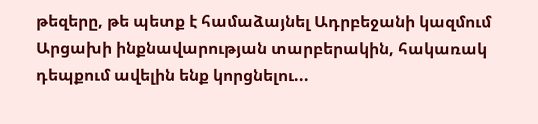թեզերը, թե պետք է համաձայնել Ադրբեջանի կազմում Արցախի ինքնավարության տարբերակին, հակառակ դեպքում ավելին ենք կորցնելու...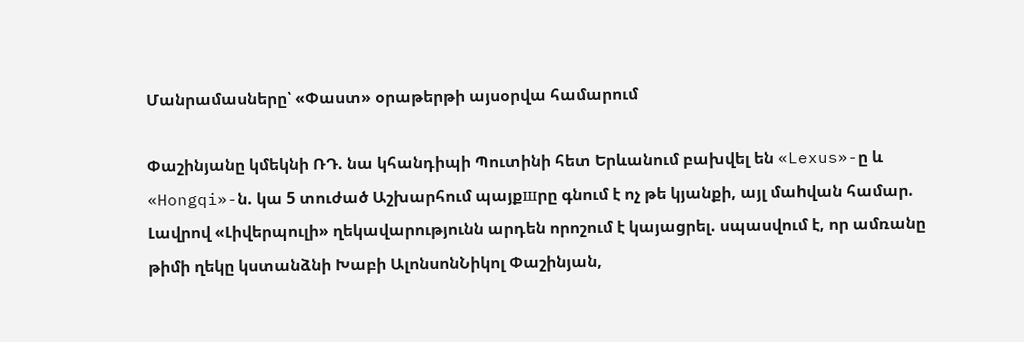Մանրամասները՝ «Փաստ» օրաթերթի այսօրվա համարում

Փաշինյանը կմեկնի ՌԴ. նա կհանդիպի Պուտինի հետ Երևանում բախվել են «Lexus»-ը և «Hongqi»-ն. կա 5 տուժած Աշխարհում պայքшրը գնում է ոչ թե կյանքի, այլ մաhվան համար. Լավրով «Լիվերպուլի» ղեկավարությունն արդեն որոշում է կայացրել. սպասվում է, որ ամռանը թիմի ղեկը կստանձնի Խաբի ԱլոնսոնՆիկոլ Փաշինյան,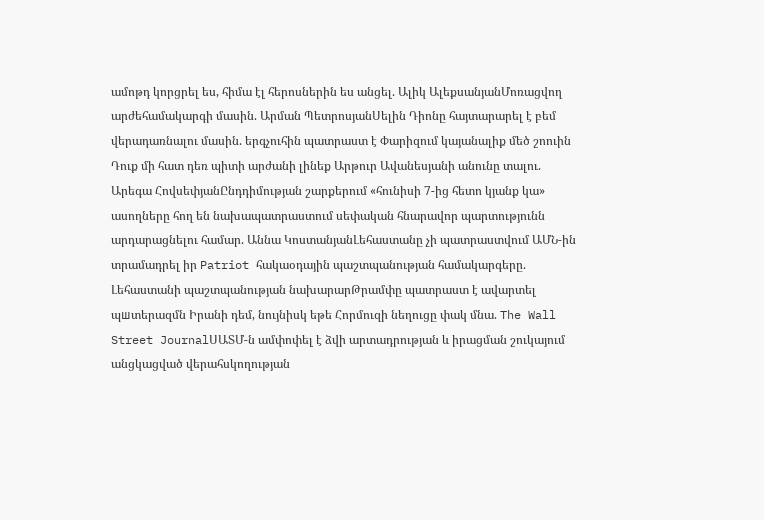ամոթդ կորցրել ես, հիմա էլ հերոսներին ես անցել. Ալիկ ԱլեքսանյանՄոռացվող արժեհամակարգի մասին. Արման ՊետրոսյանՍելին Դիոնը հայտարարել է բեմ վերադառնալու մասին. երգչուհին պատրաստ է Փարիզում կայանալիք մեծ շոուին Դուք մի հատ դեռ պիտի արժանի լինեք Արթուր Ավանեսյանի անունը տալու. Արեգա ՀովսեփյանԸնդդիմության շարքերում «հունիսի 7-ից հետո կյանք կա» ասողները հող են նախապատրաստում սեփական հնարավոր պարտությունն արդարացնելու համար. Աննա ԿոստանյանԼեհաստանը չի պատրաստվում ԱՄՆ-ին տրամադրել իր Patriot հակաօդային պաշտպանության համակարգերը. Լեհաստանի պաշտպանության նախարարԹրամփը պատրաստ է ավարտել պшտերազմն Իրանի դեմ, նույնիսկ եթե Հորմուզի նեղուցը փակ մնա. The Wall Street JournalՍԱՏՄ-ն ամփոփել է ձվի արտադրության և իրացման շուկայում անցկացված վերահսկողության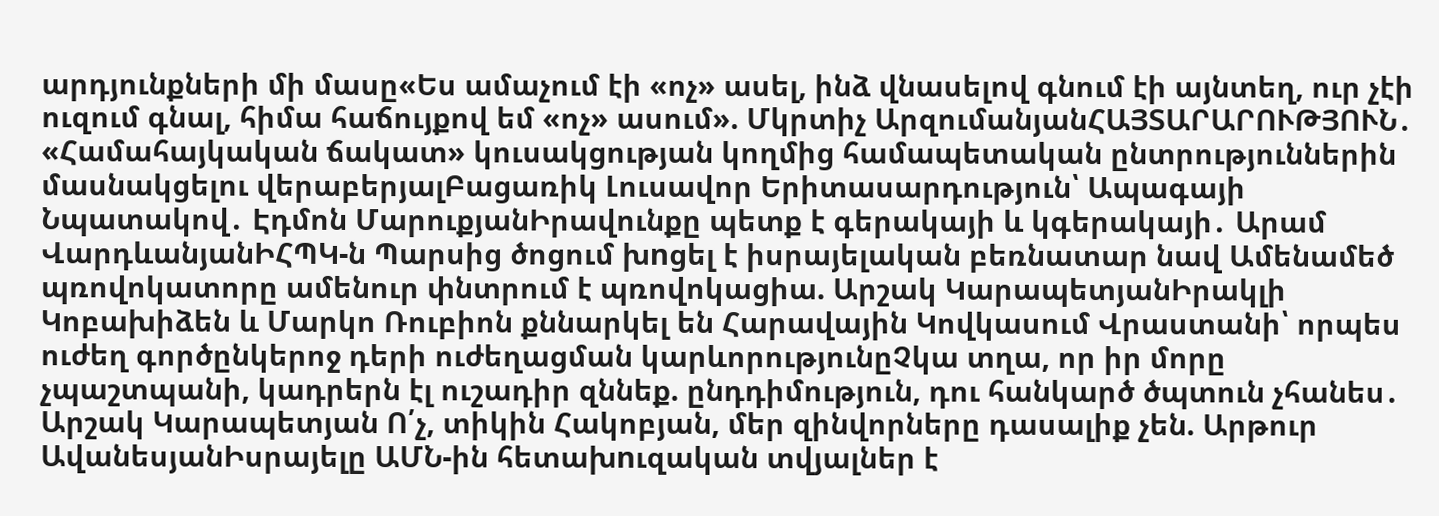արդյունքների մի մասը«Ես ամաչում էի «ոչ» ասել, ինձ վնասելով գնում էի այնտեղ, ուր չէի ուզում գնալ, հիմա հաճույքով եմ «ոչ» ասում». Մկրտիչ ԱրզումանյանՀԱՅՏԱՐԱՐՈՒԹՅՈՒՆ․ «Համահայկական ճակատ» կուսակցության կողմից համապետական ընտրություններին մասնակցելու վերաբերյալԲացառիկ Լուսավոր Երիտասարդություն՝ Ապագայի Նպատակով․ Էդմոն ՄարուքյանԻրավունքը պետք է գերակայի և կգերակայի․ Արամ ՎարդևանյանԻՀՊԿ-ն Պարսից ծոցում խnցել է իսրայելական բեռնատար նավ Ամենամեծ պռովոկատորը ամենուր փնտրում է պռովոկացիա. Արշակ ԿարապետյանԻրակլի Կոբախիձեն և Մարկո Ռուբիոն քննարկել են Հարավային Կովկասում Վրաստանի՝ որպես ուժեղ գործընկերոջ դերի ուժեղացման կարևորությունըՉկա տղա, որ իր մորը չպաշտպանի, կադրերն էլ ուշադիր զննեք. ընդդիմություն, դու հանկարծ ծպտուն չհանես․ Արշակ Կարապետյան Ո՛չ, տիկին Հակոբյան, մեր զինվորները դասալիք չեն. Արթուր ԱվանեսյանԻսրայելը ԱՄՆ-ին հետախnւզական տվյալներ է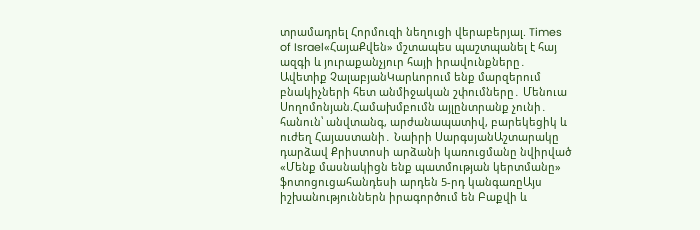տրամադրել Հորմուզի նեղուցի վերաբերյալ. Times of Israel«ՀայաՔվեն» մշտապես պաշտպանել է հայ ազգի և յուրաքանչյուր հայի իրավունքները․ Ավետիք ՉալաբյանԿարևորում ենք մարզերում բնակիչների հետ անմիջական շփումները․ Մենուա Սողոմոնյան.Համախմբումն այլընտրանք չունի․ հանուն՝ անվտանգ, արժանապատիվ, բարեկեցիկ և ուժեղ Հայաստանի․ Նաիրի ՍարգսյանԱշտարակը դարձավ Քրիստոսի արձանի կառուցմանը նվիրված «Մենք մասնակիցն ենք պատմության կերտմանը» ֆոտոցուցահանդեսի արդեն 5-րդ կանգառըԱյս իշխանություններն իրագործում են Բաքվի և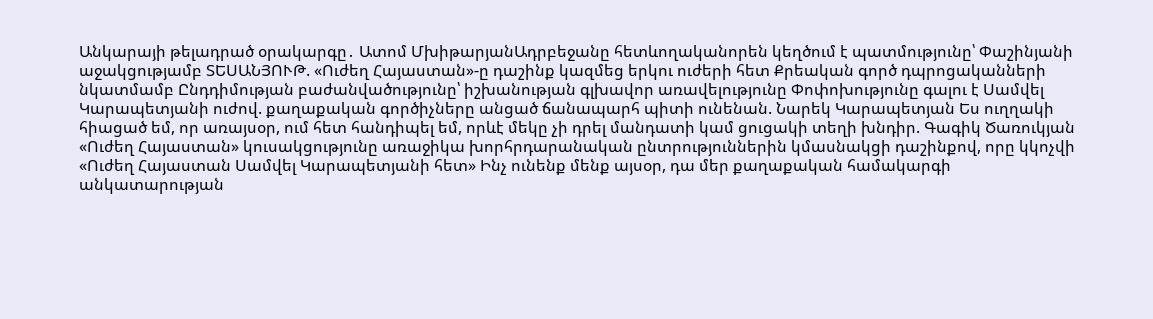Անկարայի թելադրած օրակարգը․ Ատոմ ՄխիթարյանԱդրբեջանը հետևողականորեն կեղծում է պատմությունը՝ Փաշինյանի աջակցությամբ ՏԵՍԱՆՅՈՒԹ. «Ուժեղ Հայաստան»-ը դաշինք կազմեց երկու ուժերի հետ Քրեական գործ դպրոցականների նկատմամբ Ընդդիմության բաժանվածությունը՝ իշխանության գլխավոր առավելությունը Փոփոխությունը գալու է Սամվել Կարապետյանի ուժով. քաղաքական գործիչները անցած ճանապարհ պիտի ունենան. Նարեկ Կարապետյան Ես ուղղակի հիացած եմ, որ առայսօր, ում հետ հանդիպել եմ, որևէ մեկը չի դրել մանդատի կամ ցուցակի տեղի խնդիր. Գագիկ Ծառուկյան «Ուժեղ Հայաստան» կուսակցությունը առաջիկա խորհրդարանական ընտրություններին կմասնակցի դաշինքով, որը կկոչվի «Ուժեղ Հայաստան Սամվել Կարապետյանի հետ» Ինչ ունենք մենք այսօր, դա մեր քաղաքական համակարգի անկատարության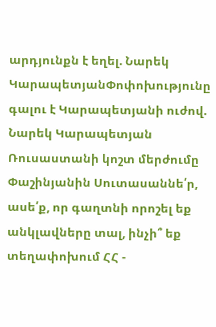արդյունքն է եղել. Նարեկ ԿարապետյանՓոփոխությունը գալու է Կարապետյանի ուժով. Նարեկ Կարապետյան Ռուսաստանի կոշտ մերժումը Փաշինյանին Սուտասաննե՛ր, ասե՛ք, որ գաղտնի որոշել եք անկլավները տալ, ինչի՞ եք տեղափոխում ՀՀ -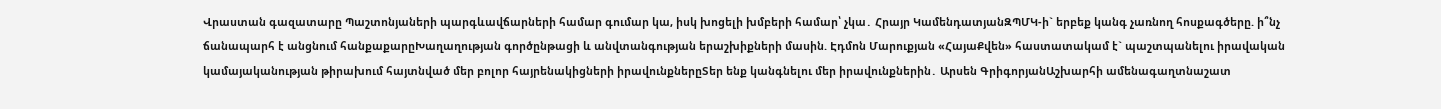Վրաստան գազատարը Պաշտոնյաների պարգևավճարների համար գումար կա, իսկ խոցելի խմբերի համար՝ չկա․ Հրայր ԿամենդատյանԶՊՄԿ-ի` երբեք կանգ չառնող հոսքագծերը. ի՞նչ ճանապարհ է անցնում հանքաքարըԽաղաղության գործընթացի և անվտանգության երաշխիքների մասին. Էդմոն Մարուքյան «ՀայաՔվեն» հաստատակամ է` պաշտպանելու իրավական կամայականության թիրախում հայտնված մեր բոլոր հայրենակիցների իրավունքներըՏեր ենք կանգնելու մեր իրավունքներին․ Արսեն ԳրիգորյանԱշխարհի ամենագաղտնաշատ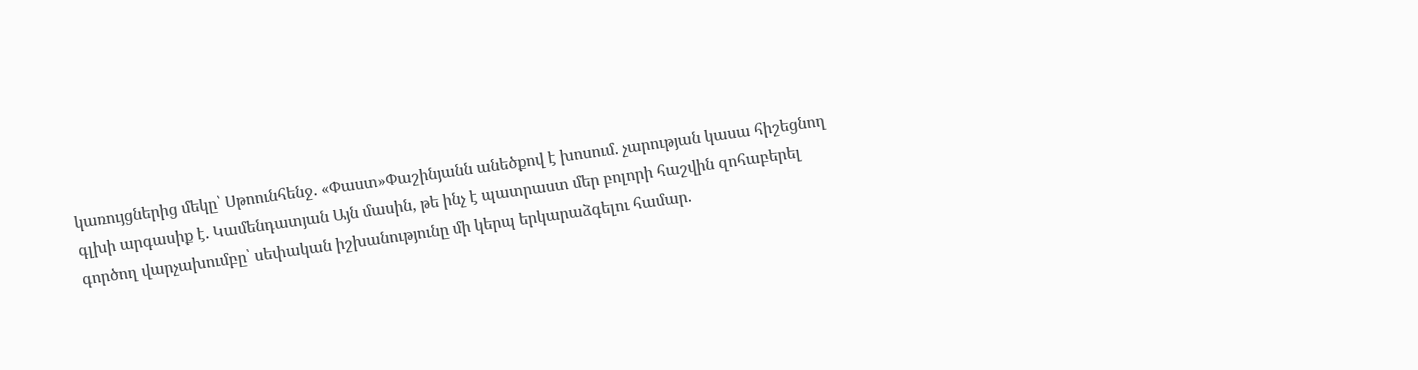կառույցներից մեկը՝ Սթոունհենջ. «Փաստ»Փաշինյանն անեծքով է խոսում. չարության կասա հիշեցնող գլխի արգասիք է. Կամենդատյան Այն մասին, թե ինչ է պատրաստ մեր բոլորի հաշվին զոհաբերել գործող վարչախումբը՝ սեփական իշխանությունը մի կերպ երկարաձգելու համար.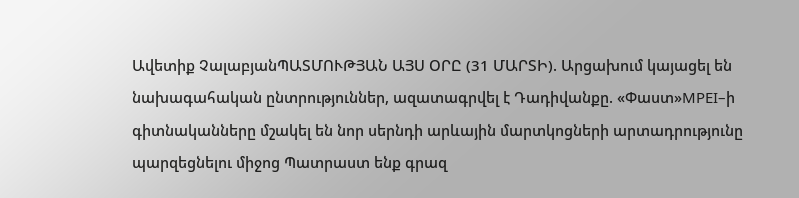Ավետիք ՉալաբյանՊԱՏՄՈՒԹՅԱՆ ԱՅՍ ՕՐԸ (31 ՄԱՐՏԻ). Արցախում կայացել են նախագահական ընտրություններ, ազատագրվել է Դադիվանքը. «Փաստ»MPEI–ի գիտնականները մշակել են նոր սերնդի արևային մարտկոցների արտադրությունը պարզեցնելու միջոց Պատրաստ ենք գրազ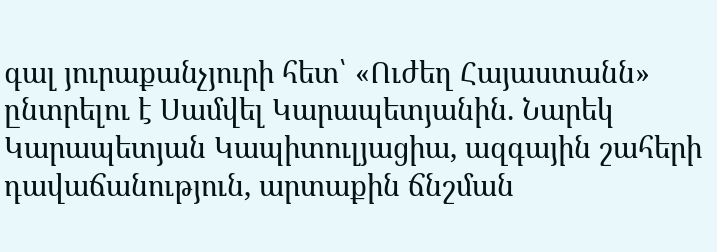գալ յուրաքանչյուրի հետ՝ «Ուժեղ Հայաստանն» ընտրելու է Սամվել Կարապետյանին. Նարեկ Կարապետյան Կապիտուլյացիա, ազգային շահերի դավաճանություն, արտաքին ճնշման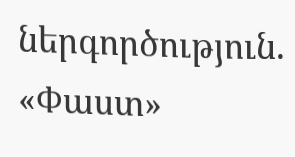ներգործություն. «Փաստ»